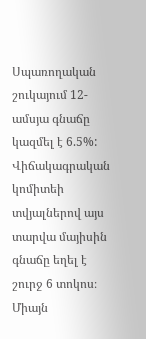Սպառողական շուկայում 12-ամսյա գնաճը կազմել է 6.5%: Վիճակագրական կոմիտեի տվյալներով այս տարվա մայիսին գնաճը եղել է շուրջ 6 տոկոս։ Միայն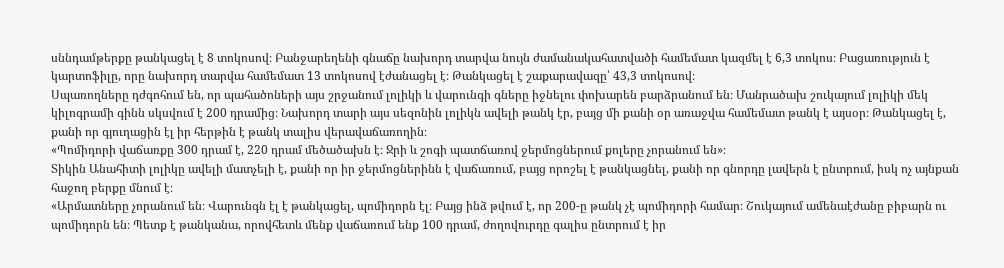սննդամթերքը թանկացել է 8 տոկոսով։ Բանջարեղենի գնաճը նախորդ տարվա նույն ժամանակահատվածի համեմատ կազմել է 6,3 տոկոս։ Բացառություն է կարտոֆիլը, որը նախորդ տարվա համեմատ 13 տոկոսով էժանացել է։ Թանկացել է շաքարավազը՝ 43,3 տոկոսով։
Սպառողները դժգոհում են, որ պահածոների այս շրջանում լոլիկի և վարունգի գները իջնելու փոխարեն բարձրանում են։ Մանրածախ շուկայում լոլիկի մեկ կիլոգրամի գինն սկսվում է 200 դրամից։ Նախորդ տարի այս սեզոնին լոլիկն ավելի թանկ էր, բայց մի քանի օր առաջվա համեմատ թանկ է այսօր։ Թանկացել է, քանի որ գյուղացին էլ իր հերթին է թանկ տալիս վերավաճառողին։
«Պոմիդորի վաճառքը 300 դրամ է, 220 դրամ մեծածախն է։ Ջրի և շոգի պատճառով ջերմոցներում քոլերը չորանում են»։
Տիկին Անահիտի լոլիկը ավելի մատչելի է, քանի որ իր ջերմոցներինն է վաճառում, բայց որոշել է թանկացնել, քանի որ գնորդը լավերն է ընտրում, իսկ ոչ այնքան հաջող բերքը մնում է։
«Արմատները չորանում են։ Վարունգն էլ է թանկացել, պոմիդորն էլ։ Բայց ինձ թվում է, որ 200-ը թանկ չէ պոմիդորի համար։ Շուկայում ամենաէժանը բիբարն ու պոմիդորն են։ Պետք է թանկանա, որովհետև մենք վաճառում ենք 100 դրամ, ժողովուրդը գալիս ընտրում է իր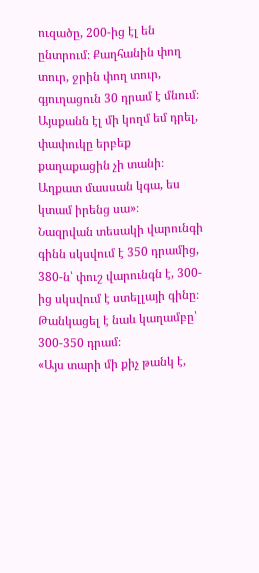ուզածը, 200-ից էլ են ընտրում։ Քաղհանին փող տուր, ջրին փող տուր, գյուղացուն 30 դրամ է մնում։ Այսքանն էլ մի կողմ եմ դրել, փափուկը երբեք քաղաքացին չի տանի։ Աղքատ մասսան կգա, ես կտամ իրենց սա»։
Նազրվան տեսակի վարունգի գինն սկսվում է 350 դրամից, 380-ն՝ փուշ վարունգն է, 300-ից սկսվում է ստելլայի գինը։ Թանկացել է նաև կաղամբը՝ 300-350 դրամ։
«Այս տարի մի քիչ թանկ է,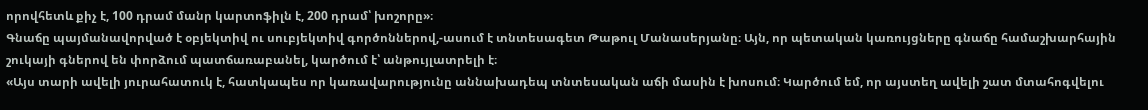որովհետև քիչ է, 100 դրամ մանր կարտոֆիլն է, 200 դրամ՝ խոշորը»։
Գնաճը պայմանավորված է օբյեկտիվ ու սուբյեկտիվ գործոններով,-ասում է տնտեսագետ Թաթուլ Մանասերյանը։ Այն, որ պետական կառույցները գնաճը համաշխարհային շուկայի գներով են փորձում պատճառաբանել, կարծում է՝ անթույլատրելի է։
«Այս տարի ավելի յուրահատուկ է, հատկապես որ կառավարությունը աննախադեպ տնտեսական աճի մասին է խոսում։ Կարծում եմ, որ այստեղ ավելի շատ մտահոգվելու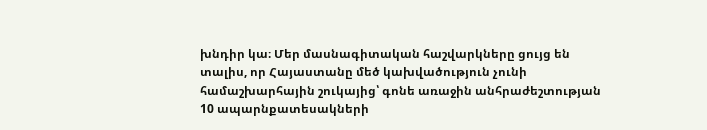խնդիր կա։ Մեր մասնագիտական հաշվարկները ցույց են տալիս, որ Հայաստանը մեծ կախվածություն չունի համաշխարհային շուկայից՝ գոնե առաջին անհրաժեշտության 10 ապարնքատեսակների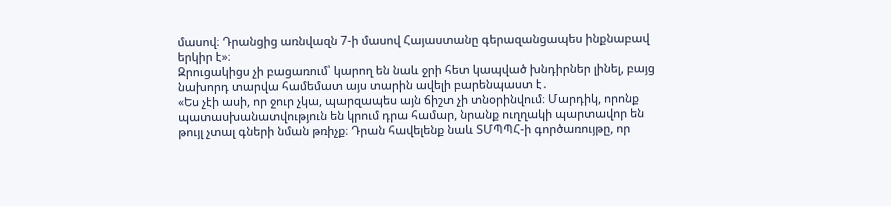մասով։ Դրանցից առնվազն 7-ի մասով Հայաստանը գերազանցապես ինքնաբավ երկիր է»։
Զրուցակիցս չի բացառում՝ կարող են նաև ջրի հետ կապված խնդիրներ լինել, բայց նախորդ տարվա համեմատ այս տարին ավելի բարենպաստ է․
«Ես չէի ասի, որ ջուր չկա, պարզապես այն ճիշտ չի տնօրինվում։ Մարդիկ, որոնք պատասխանատվություն են կրում դրա համար, նրանք ուղղակի պարտավոր են թույլ չտալ գների նման թռիչք։ Դրան հավելենք նաև ՏՄՊՊՀ-ի գործառույթը, որ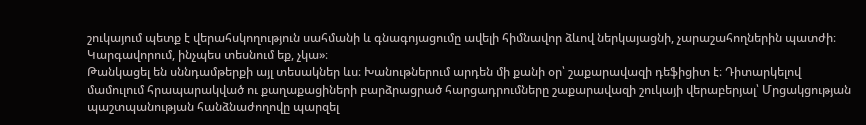շուկայում պետք է վերահսկողություն սահմանի և գնագոյացումը ավելի հիմնավոր ձևով ներկայացնի, չարաշահողներին պատժի։ Կարգավորում, ինչպես տեսնում եք, չկա»։
Թանկացել են սննդամթերքի այլ տեսակներ ևս։ Խանութներում արդեն մի քանի օր՝ շաքարավազի դեֆիցիտ է։ Դիտարկելով մամուլում հրապարակված ու քաղաքացիների բարձրացրած հարցադրումները շաքարավազի շուկայի վերաբերյալ՝ Մրցակցության պաշտպանության հանձնաժողովը պարզել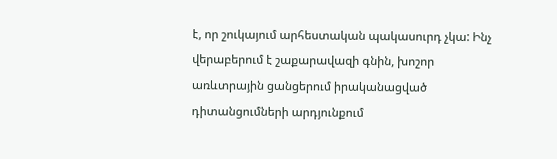է, որ շուկայում արհեստական պակասուրդ չկա: Ինչ վերաբերում է շաքարավազի գնին, խոշոր առևտրային ցանցերում իրականացված դիտանցումների արդյունքում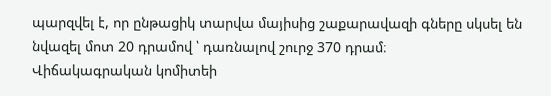պարզվել է, որ ընթացիկ տարվա մայիսից շաքարավազի գները սկսել են նվազել մոտ 20 դրամով ՝ դառնալով շուրջ 370 դրամ։
Վիճակագրական կոմիտեի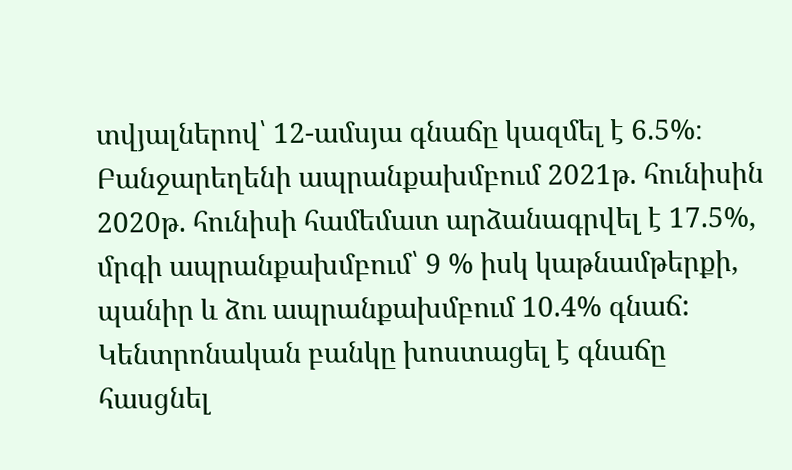տվյալներով՝ 12-ամսյա գնաճը կազմել է 6.5%։ Բանջարեղենի ապրանքախմբում 2021թ. հունիսին 2020թ. հունիսի համեմատ արձանագրվել է 17.5%, մրգի ապրանքախմբում՝ 9 % իսկ կաթնամթերքի, պանիր և ձու ապրանքախմբում 10.4% գնաճ:
Կենտրոնական բանկը խոստացել է գնաճը հասցնել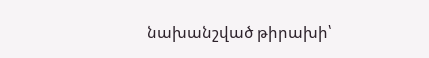նախանշված թիրախի՝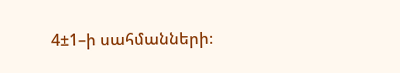4±1–ի սահմանների։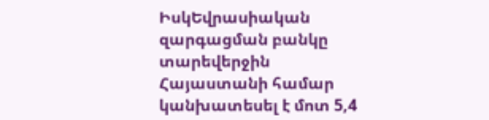ԻսկԵվրասիական զարգացման բանկը տարեվերջին Հայաստանի համար կանխատեսել է մոտ 5,4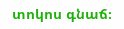տոկոս գնաճ։